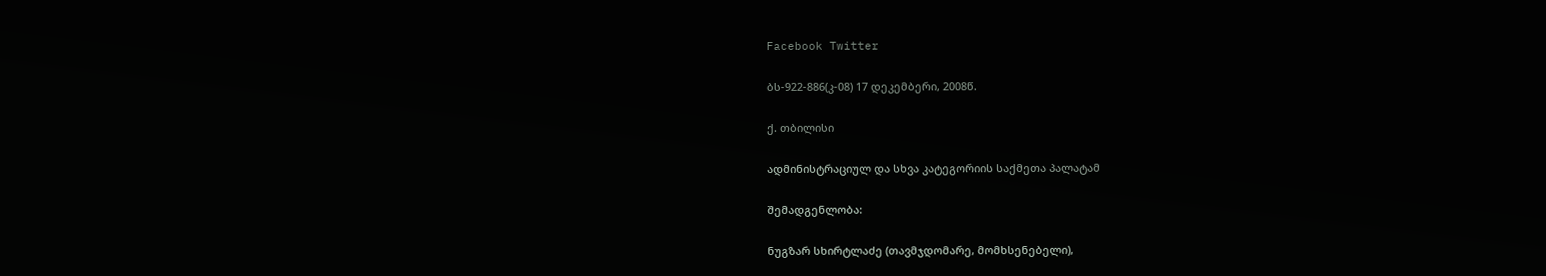Facebook Twitter

ბს-922-886(კ-08) 17 დეკემბერი, 2008წ.

ქ. თბილისი

ადმინისტრაციულ და სხვა კატეგორიის საქმეთა პალატამ

შემადგენლობა:

ნუგზარ სხირტლაძე (თავმჯდომარე, მომხსენებელი),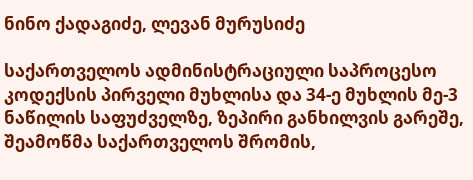ნინო ქადაგიძე, ლევან მურუსიძე

საქართველოს ადმინისტრაციული საპროცესო კოდექსის პირველი მუხლისა და 34-ე მუხლის მე-3 ნაწილის საფუძველზე, ზეპირი განხილვის გარეშე, შეამოწმა საქართველოს შრომის,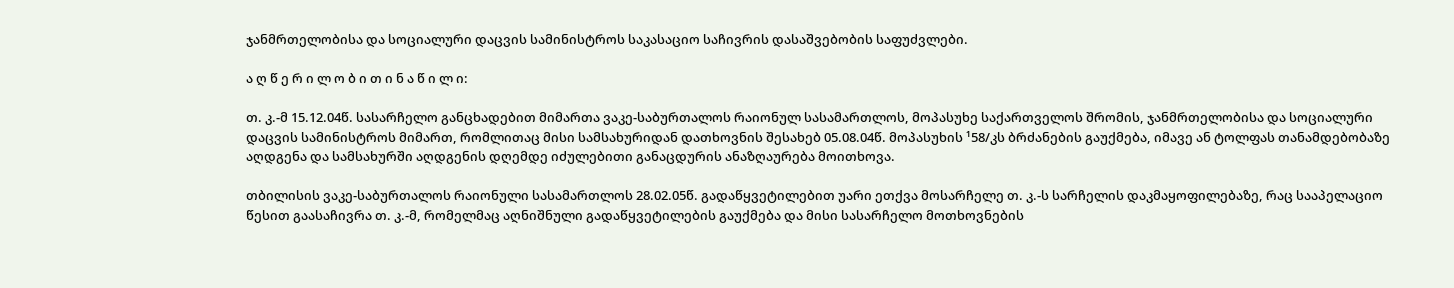ჯანმრთელობისა და სოციალური დაცვის სამინისტროს საკასაციო საჩივრის დასაშვებობის საფუძვლები.

ა ღ წ ე რ ი ლ ო ბ ი თ ი ნ ა წ ი ლ ი:

თ. კ.-მ 15.12.04წ. სასარჩელო განცხადებით მიმართა ვაკე-საბურთალოს რაიონულ სასამართლოს, მოპასუხე საქართველოს შრომის, ჯანმრთელობისა და სოციალური დაცვის სამინისტროს მიმართ, რომლითაც მისი სამსახურიდან დათხოვნის შესახებ 05.08.04წ. მოპასუხის ¹58/კს ბრძანების გაუქმება, იმავე ან ტოლფას თანამდებობაზე აღდგენა და სამსახურში აღდგენის დღემდე იძულებითი განაცდურის ანაზღაურება მოითხოვა.

თბილისის ვაკე-საბურთალოს რაიონული სასამართლოს 28.02.05წ. გადაწყვეტილებით უარი ეთქვა მოსარჩელე თ. კ.-ს სარჩელის დაკმაყოფილებაზე, რაც სააპელაციო წესით გაასაჩივრა თ. კ.-მ, რომელმაც აღნიშნული გადაწყვეტილების გაუქმება და მისი სასარჩელო მოთხოვნების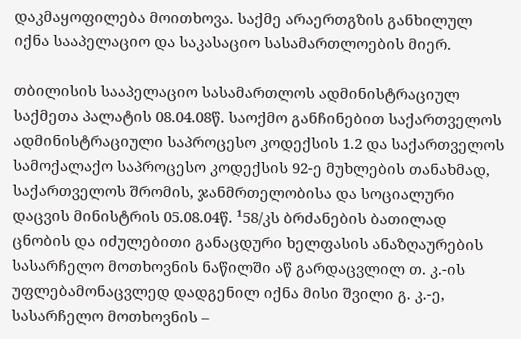დაკმაყოფილება მოითხოვა. საქმე არაერთგზის განხილულ იქნა სააპელაციო და საკასაციო სასამართლოების მიერ.

თბილისის სააპელაციო სასამართლოს ადმინისტრაციულ საქმეთა პალატის 08.04.08წ. საოქმო განჩინებით საქართველოს ადმინისტრაციული საპროცესო კოდექსის 1.2 და საქართველოს სამოქალაქო საპროცესო კოდექსის 92-ე მუხლების თანახმად, საქართველოს შრომის, ჯანმრთელობისა და სოციალური დაცვის მინისტრის 05.08.04წ. ¹58/კს ბრძანების ბათილად ცნობის და იძულებითი განაცდური ხელფასის ანაზღაურების სასარჩელო მოთხოვნის ნაწილში აწ გარდაცვლილ თ. კ.-ის უფლებამონაცვლედ დადგენილ იქნა მისი შვილი გ. კ.-ე, სასარჩელო მოთხოვნის –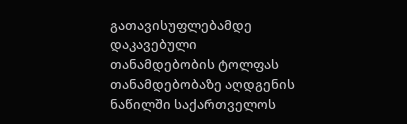გათავისუფლებამდე დაკავებული თანამდებობის ტოლფას თანამდებობაზე აღდგენის ნაწილში საქართველოს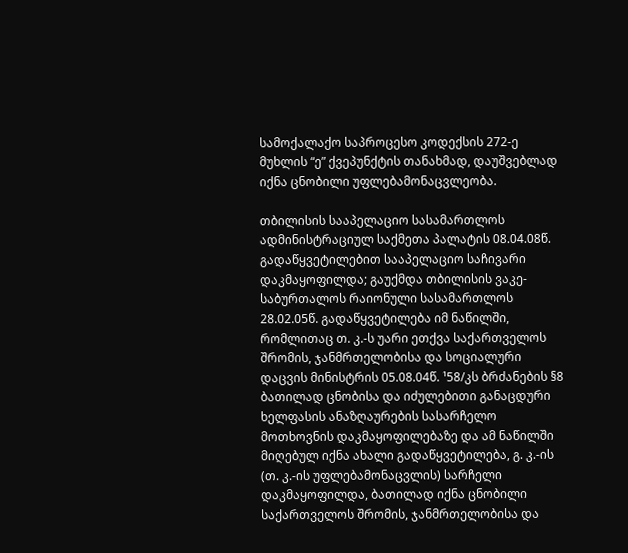სამოქალაქო საპროცესო კოდექსის 272-ე მუხლის “ე” ქვეპუნქტის თანახმად, დაუშვებლად იქნა ცნობილი უფლებამონაცვლეობა.

თბილისის სააპელაციო სასამართლოს ადმინისტრაციულ საქმეთა პალატის 08.04.08წ. გადაწყვეტილებით სააპელაციო საჩივარი დაკმაყოფილდა; გაუქმდა თბილისის ვაკე-საბურთალოს რაიონული სასამართლოს 28.02.05წ. გადაწყვეტილება იმ ნაწილში, რომლითაც თ. კ.-ს უარი ეთქვა საქართველოს შრომის, ჯანმრთელობისა და სოციალური დაცვის მინისტრის 05.08.04წ. ¹58/კს ბრძანების §8 ბათილად ცნობისა და იძულებითი განაცდური ხელფასის ანაზღაურების სასარჩელო მოთხოვნის დაკმაყოფილებაზე და ამ ნაწილში მიღებულ იქნა ახალი გადაწყვეტილება, გ. კ.-ის (თ. კ.-ის უფლებამონაცვლის) სარჩელი დაკმაყოფილდა, ბათილად იქნა ცნობილი საქართველოს შრომის, ჯანმრთელობისა და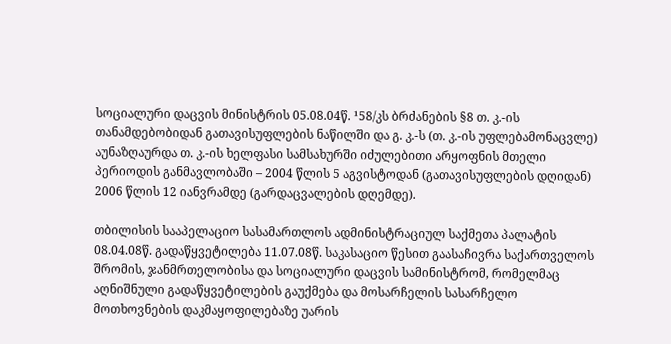სოციალური დაცვის მინისტრის 05.08.04წ. ¹58/კს ბრძანების §8 თ. კ.-ის თანამდებობიდან გათავისუფლების ნაწილში და გ. კ.-ს (თ. კ.-ის უფლებამონაცვლე) აუნაზღაურდა თ. კ.-ის ხელფასი სამსახურში იძულებითი არყოფნის მთელი პერიოდის განმავლობაში – 2004 წლის 5 აგვისტოდან (გათავისუფლების დღიდან) 2006 წლის 12 იანვრამდე (გარდაცვალების დღემდე).

თბილისის სააპელაციო სასამართლოს ადმინისტრაციულ საქმეთა პალატის 08.04.08წ. გადაწყვეტილება 11.07.08წ. საკასაციო წესით გაასაჩივრა საქართველოს შრომის, ჯანმრთელობისა და სოციალური დაცვის სამინისტრომ, რომელმაც აღნიშნული გადაწყვეტილების გაუქმება და მოსარჩელის სასარჩელო მოთხოვნების დაკმაყოფილებაზე უარის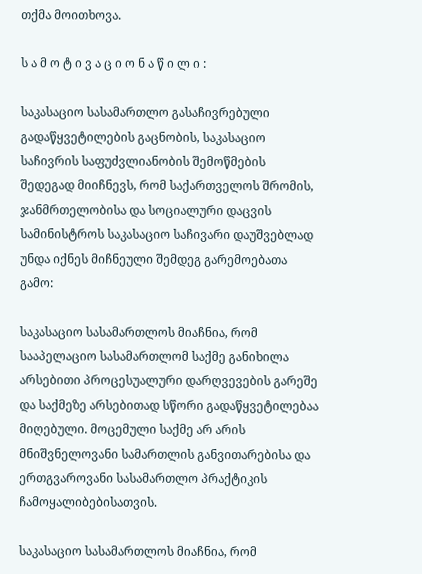თქმა მოითხოვა.

ს ა მ ო ტ ი ვ ა ც ი ო ნ ა წ ი ლ ი :

საკასაციო სასამართლო გასაჩივრებული გადაწყვეტილების გაცნობის, საკასაციო საჩივრის საფუძვლიანობის შემოწმების შედეგად მიიჩნევს, რომ საქართველოს შრომის, ჯანმრთელობისა და სოციალური დაცვის სამინისტროს საკასაციო საჩივარი დაუშვებლად უნდა იქნეს მიჩნეული შემდეგ გარემოებათა გამო:

საკასაციო სასამართლოს მიაჩნია, რომ სააპელაციო სასამართლომ საქმე განიხილა არსებითი პროცესუალური დარღვევების გარეშე და საქმეზე არსებითად სწორი გადაწყვეტილებაა მიღებული. მოცემული საქმე არ არის მნიშვნელოვანი სამართლის განვითარებისა და ერთგვაროვანი სასამართლო პრაქტიკის ჩამოყალიბებისათვის.

საკასაციო სასამართლოს მიაჩნია, რომ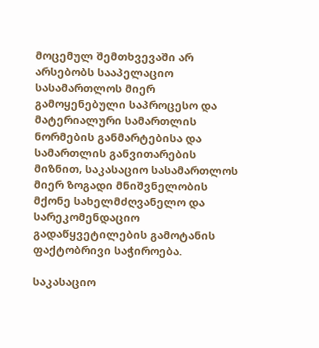მოცემულ შემთხვევაში არ არსებობს სააპელაციო სასამართლოს მიერ გამოყენებული საპროცესო და მატერიალური სამართლის ნორმების განმარტებისა და სამართლის განვითარების მიზნით, საკასაციო სასამართლოს მიერ ზოგადი მნიშვნელობის მქონე სახელმძღვანელო და სარეკომენდაციო გადაწყვეტილების გამოტანის ფაქტობრივი საჭიროება.

საკასაციო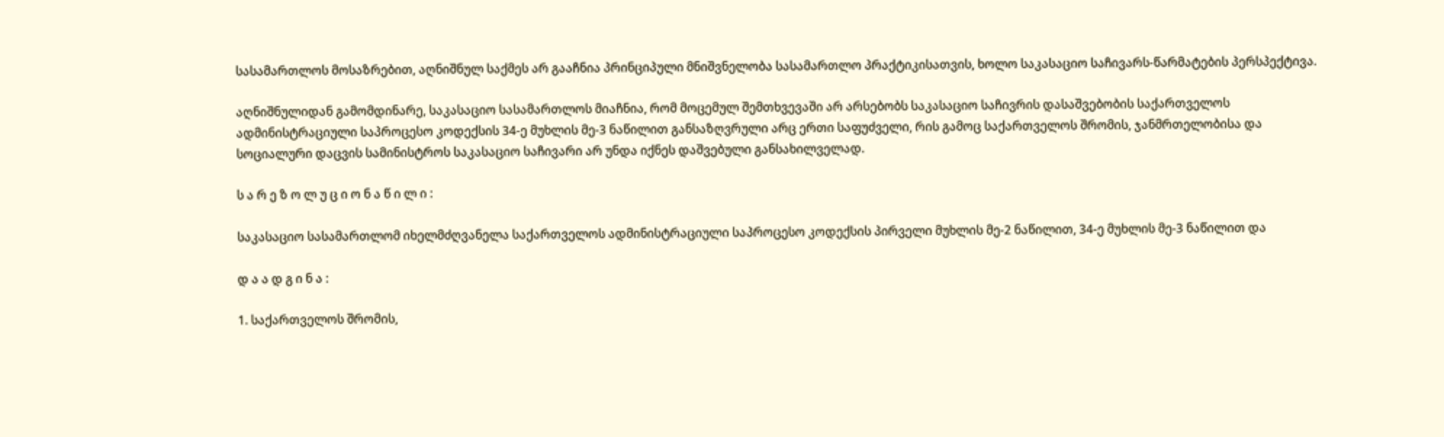სასამართლოს მოსაზრებით, აღნიშნულ საქმეს არ გააჩნია პრინციპული მნიშვნელობა სასამართლო პრაქტიკისათვის, ხოლო საკასაციო საჩივარს-წარმატების პერსპექტივა.

აღნიშნულიდან გამომდინარე, საკასაციო სასამართლოს მიაჩნია, რომ მოცემულ შემთხვევაში არ არსებობს საკასაციო საჩივრის დასაშვებობის საქართველოს ადმინისტრაციული საპროცესო კოდექსის 34-ე მუხლის მე-3 ნაწილით განსაზღვრული არც ერთი საფუძველი, რის გამოც საქართველოს შრომის, ჯანმრთელობისა და სოციალური დაცვის სამინისტროს საკასაციო საჩივარი არ უნდა იქნეს დაშვებული განსახილველად.

ს ა რ ე ზ ო ლ უ ც ი ო ნ ა წ ი ლ ი :

საკასაციო სასამართლომ იხელმძღვანელა საქართველოს ადმინისტრაციული საპროცესო კოდექსის პირველი მუხლის მე-2 ნაწილით, 34-ე მუხლის მე-3 ნაწილით და

დ ა ა დ გ ი ნ ა :

1. საქართველოს შრომის,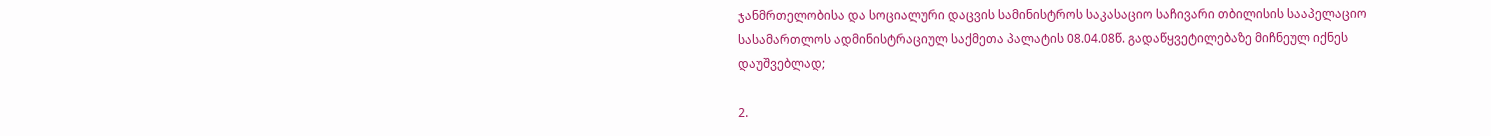ჯანმრთელობისა და სოციალური დაცვის სამინისტროს საკასაციო საჩივარი თბილისის სააპელაციო სასამართლოს ადმინისტრაციულ საქმეთა პალატის 08.04.08წ. გადაწყვეტილებაზე მიჩნეულ იქნეს დაუშვებლად;

2.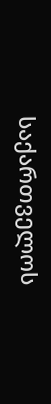საქართველოს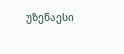უზენაესი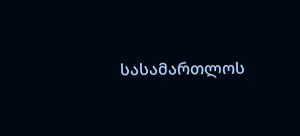სასამართლოს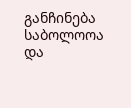განჩინება საბოლოოა და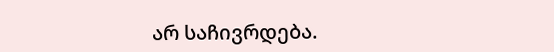არ საჩივრდება.